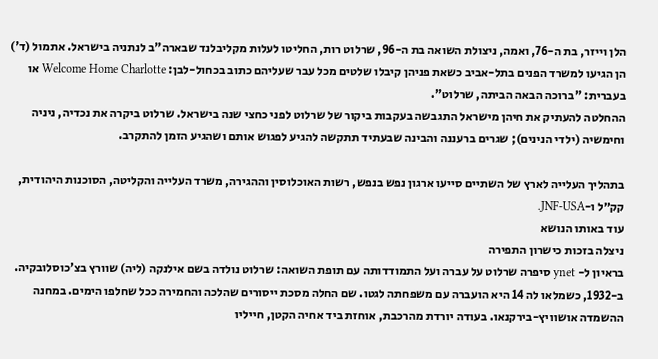הלן וייזר, בת ה-76, ואמה, ניצולת השואה בת ה-96, שרלוט רות, החליטו לעלות מקליבלנד שבארה"ב לנתניה בישראל. אתמול (ד') הן הגיעו למשרד הפנים בתל-אביב כשאת פניהן קיבלו שלטים מכל עבר שעליהם כתוב בכחול-לבן: Welcome Home Charlotte או בעברית: "ברוכה הבאה הביתה, שרלוט".
ההחלטה להעתיק את חיהן מישראל התגבשה בעקבות ביקור של שרלוט לפני כחצי שנה בישראל. שרלוט ביקרה את נכדיה, ניניה וחימשיה (ילדי הנינים); שגרים ברעננה והבינה שבעתיד תתקשה להגיע לפגוש אותם ושהגיע הזמן להתקרב.

בתהליך העלייה לארץ של השתיים סייעו ארגון נפש בנפש, רשות האוכלוסין וההגירה, משרד העלייה והקליטה, הסוכנות היהודית, קק״ל ו-JNF-USA.
עוד באותו הנושא
ניצלה בזכות כישרון התפירה
בראיון ל- ynet סיפרה שרלוט על עברה ועל התמודדותה עם תופת השואה: שרלוט נולדה בשם אילנקה (ליה) שוורץ בצ’כוסלובקיה. ב-1932, כשמלאו לה 14 היא הועברה עם משפחתה לגטו. שם החלה מסכת ייסורים שהלכה והחמירה ככל שחלפו הימים. במחנה ההשמדה אושוויץ-בירקנאו. בעודה יורדת מהרכבת, אוחזת ביד אחיה הקטן, חייליו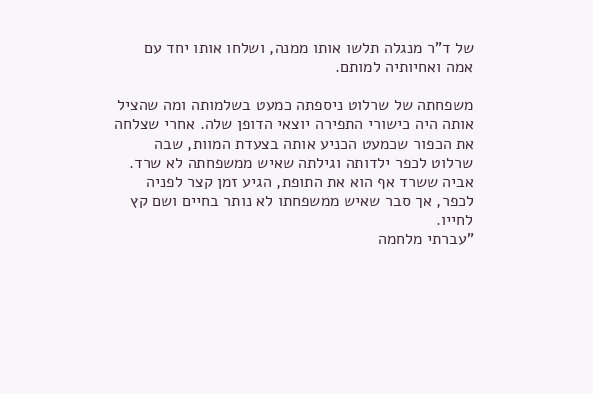של ד"ר מנגלה תלשו אותו ממנה, ושלחו אותו יחד עם אמה ואחיותיה למותם.

משפחתה של שרלוט ניספתה כמעט בשלמותה ומה שהציל אותה היה כישורי התפירה יוצאי הדופן שלה. אחרי שצלחה את הכפור שכמעט הכניע אותה בצעדת המוות, שבה שרלוט לכפר ילדותה וגילתה שאיש ממשפחתה לא שרד. אביה ששרד אף הוא את התופת, הגיע זמן קצר לפניה לכפר, אך סבר שאיש ממשפחתו לא נותר בחיים ושם קץ לחייו.
"עברתי מלחמה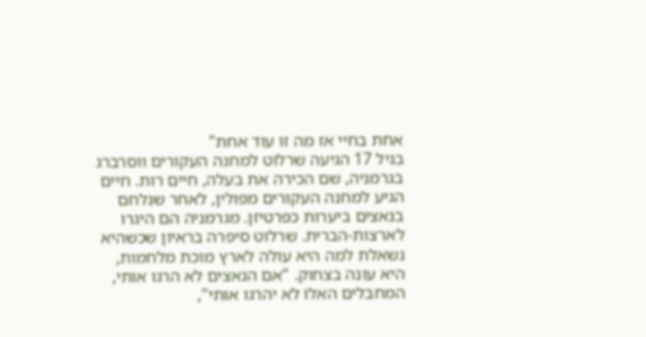אחת בחיי אז מה זו עוד אחת"
בגיל 17 הגיעה שרלוט למחנה העקורים ווסרברג בגרמניה, שם הכירה את בעלה, חיים רות. חיים הגיע למחנה העקורים מפולין, לאחר שנלחם בנאצים ביערות כפרטיזן. מגרמניה הם היגרו לארצות-הברית. שרלוט סיפרה בראיון שכשהיא נשאלת למה היא עולה לארץ מוכת מלחמות, היא עונה בצחוק. "אם הנאצים לא הרגו אותי, המחבלים האלו לא יהרגו אותי",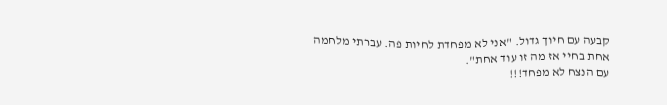קבעה עם חיוך גדול. "אני לא מפחדת לחיות פה. עברתי מלחמה אחת בחיי אז מה זו עוד אחת".
עם הנצח לא מפחד!!!